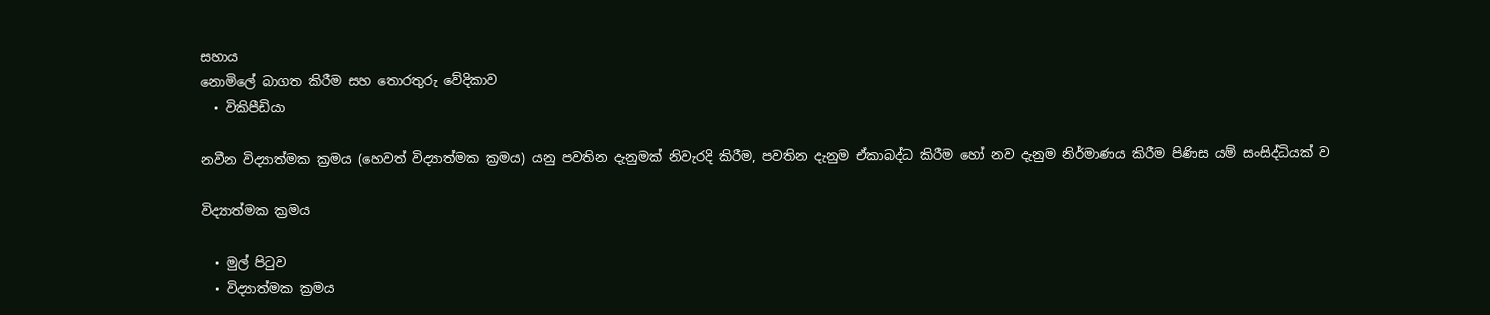සහාය
නොමිලේ බාගත කිරීම සහ තොරතුරු වේදිකාව
  • විකිපීඩියා

නවීන විද්‍යාත්මක ක්‍රමය (හෙවත් විද්‍යාත්මක ක්‍රමය) යනු පවතින දැනුමක් නිවැරදි කිරීම, පවතින දැනුම ඒකාබද්ධ කිරීම හෝ නව දැනුම නිර්මාණය කිරීම පිණිස යම් සංසිද්ධියක් ව

විද්‍යාත්මක ක්‍රමය

  • මුල් පිටුව
  • විද්‍යාත්මක ක්‍රමය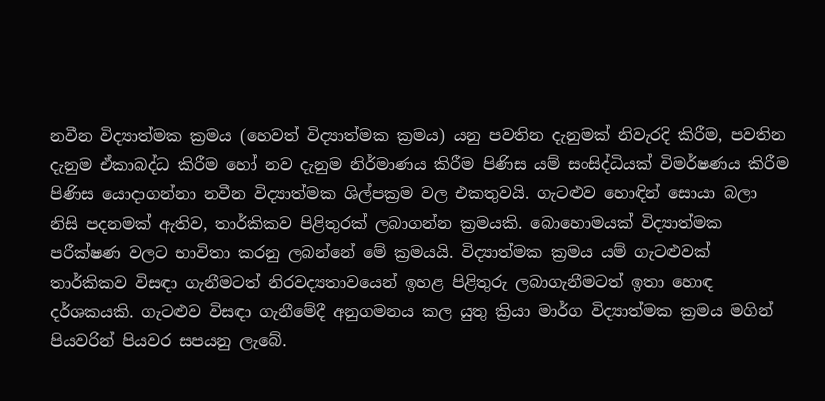නවීන විද්‍යාත්මක ක්‍රමය (හෙවත් විද්‍යාත්මක ක්‍රමය) යනු පවතින දැනුමක් නිවැරදි කිරීම, පවතින දැනුම ඒකාබද්ධ කිරීම හෝ නව දැනුම නිර්මාණය කිරීම පිණිස යම් සංසිද්ධියක් විමර්ෂණය කිරීම පිණිස යොදාගන්නා නවීන විද්‍යාත්මක ශිල්පක්‍රම වල එකතුවයි. ගැටළුව හොඳින් සොයා බලා නිසි පදනමක් ඇතිව, තාර්කිකව පිළිතුරක් ලබාගන්න ක්‍රමයකි. බොහොමයක් විද්‍යාත්මක පරීක්ෂණ වලට භාවිතා කරනු ලබන්නේ මේ ක්‍රමයයි. විද්‍යාත්මක ක්‍රමය යම් ගැටළුවක් තාර්කිකව විසඳා ගැනීමටත් නිරවද්‍යතාවයෙන් ඉහළ පිළිතුරු ලබාගැනීමටත් ඉතා හොඳ දර්ශකයකි. ගැටළුව විසඳා ගැනීමේදී අනුගමනය කල යුතු ක්‍රියා මාර්ග විද්‍යාත්මක ක්‍රමය මගින් පියවරින් පියවර සපයනු ලැබේ.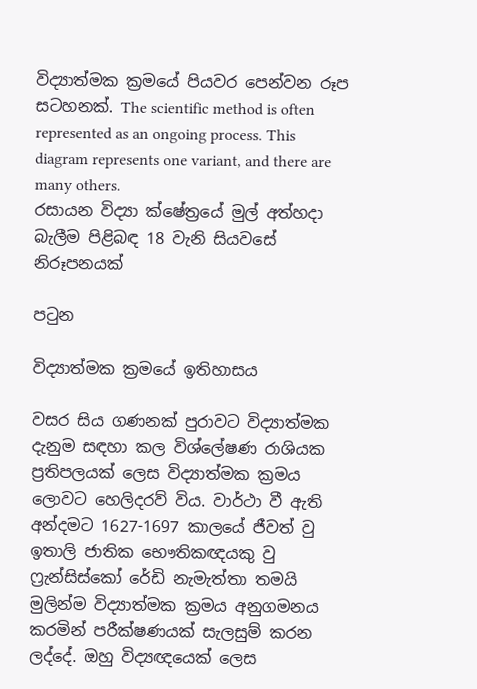විද්‍යාත්මක ක්‍රමයේ පියවර පෙන්වන රූප සටහනක්. The scientific method is often represented as an ongoing process. This diagram represents one variant, and there are many others.
රසායන විද්‍යා ක්ෂේත්‍රයේ මුල් අත්හදා බැලීම පිළිබඳ 18 වැනි සියවසේ නිරූපනයක්

පටුන

විද්‍යාත්මක ක්‍රමයේ ඉතිහාසය

වසර සිය ගණනක් පුරාවට විද්‍යාත්මක දැනුම සඳහා කල විශ්ලේෂණ රාශියක ප්‍රතිපලයක් ලෙස විද්‍යාත්මක ක්‍රමය ලොවට හෙලිදරව් විය. වාර්ථා වී ඇති අන්දමට 1627-1697 කාලයේ ජීවත් වු ඉතාලි ජාතික භෞතිකඥයකු වු ෆ්‍රැන්සිස්කෝ රේඩි නැමැත්තා තමයි මුලින්ම විද්‍යාත්මක ක්‍රමය අනුගමනය කරමින් පරීක්ෂණයක් සැලසුම් කරන ලද්දේ. ඔහු විද්‍යඥයෙක් ලෙස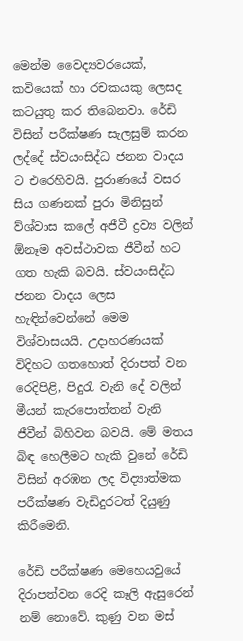මෙන්ම වෛද්‍යවරයෙක්, කවියෙක් හා රචකයකු ලෙසද කටයුතු කර තිබෙනවා. රේඩි විසින් පරීක්ෂණ සැලසුම් කරන ලද්දේ ස්වයංසිද්ධ ජනන වාදය ට එරෙහිවයි. පුරාණයේ වසර සිය ගණනක් පුරා මිනිසුන් ව්ශ්වාස කලේ අජීවී ද්‍රව්‍ය වලින් ඕනෑම අවස්ථාවක ජීවීන් හට ගත හැකි බවයි. ස්වයංසිද්ධ ජනන වාදය ලෙස හැඳින්වෙන්නේ මෙම විශ්වාසයයි. උදාහරණයක් විදිහට ගතහොත් දිරාපත් වන රෙදිපිළි, පිදුරැ වැනි දේ වලින් මීයන් කැරපොත්තන් වැනි ජීවීන් බිහිවන බවයි. මේ මතය බිඳ හෙලීමට හැකි වුනේ රේඩි විසින් අරඹන ලද විද්‍යාත්මක පරීක්ෂණ වැඩිදුරටත් දියුණු කිරීමෙනි.

රේඩි පරීක්ෂණ මෙහෙයවුයේ දිරාපත්වන රෙදි කෑලි ඇසුරෙන් නම් නොවේ. කුණු වන මස්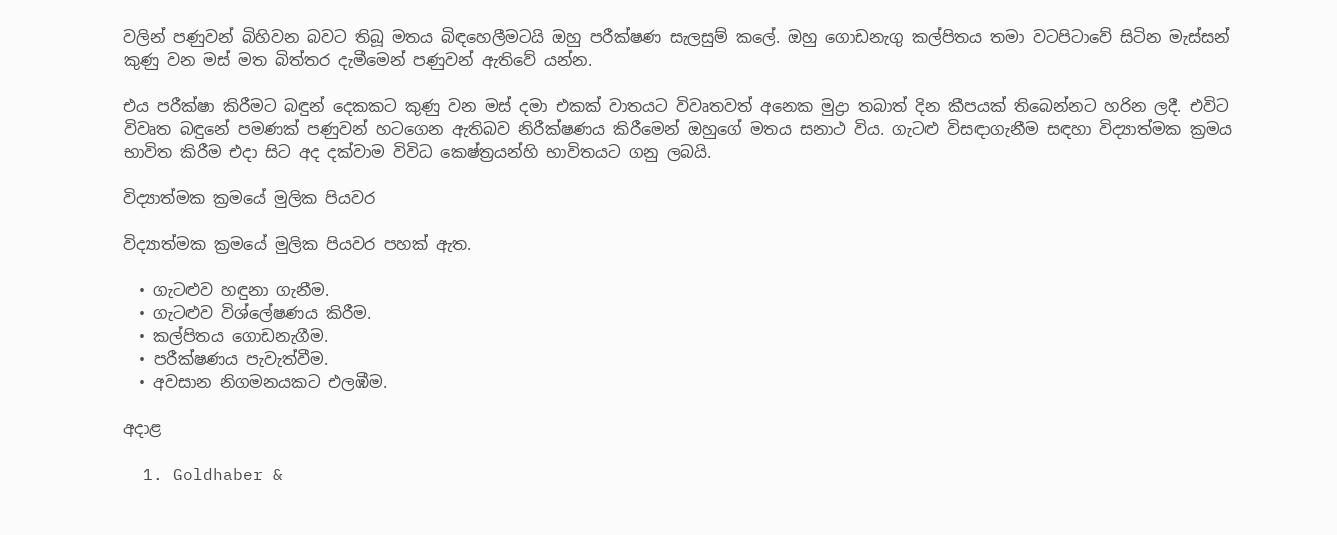වලින් පණුවන් බිහිවන බවට තිබූ මතය බිඳහෙලීමටයි ඔහු පරීක්ෂණ සැලසුම් කලේ. ඔහු ගොඩනැගු කල්පිතය තමා වටපිටාවේ සිටින මැස්සන් කුණු වන මස් මත බිත්තර දැමීමෙන් පණුවන් ඇතිවේ යන්න.

එය පරීක්ෂා කිරීමට බඳුන් දෙකකට කුණු වන මස් දමා එකක් වාතයට විවෘතවත් අනෙක මුද්‍රා තබාත් දින කීපයක් තිබෙන්නට හරින ලදී. එවිට විවෘත බඳුනේ පමණක් පණුවන් හටගෙන ඇතිබව නිරීක්ෂණය කිරීමෙන් ඔහුගේ මතය සනාථ විය. ගැටළු විසඳාගැනීම සඳහා විද්‍යාත්මක ක්‍රමය භාවිත කිරීම එදා සිට අද දක්වාම විවිධ කෙෂ්ත්‍රයන්හි භාවිතයට ගනු ලබයි.

විද්‍යාත්මක ක්‍රමයේ මුලික පියවර

විද්‍යාත්මක ක්‍රමයේ මුලික පියවර පහක් ඇත.

  • ගැටළුව හඳුනා ගැනීම.
  • ගැටළුව විශ්ලේෂණය කිරීම.
  • කල්පිතය ගොඩනැගීම.
  • පරීක්ෂණය පැවැත්වීම.
  • අවසාන නිගමනයකට එලඹීම.

අදාළ

  1. Goldhaber &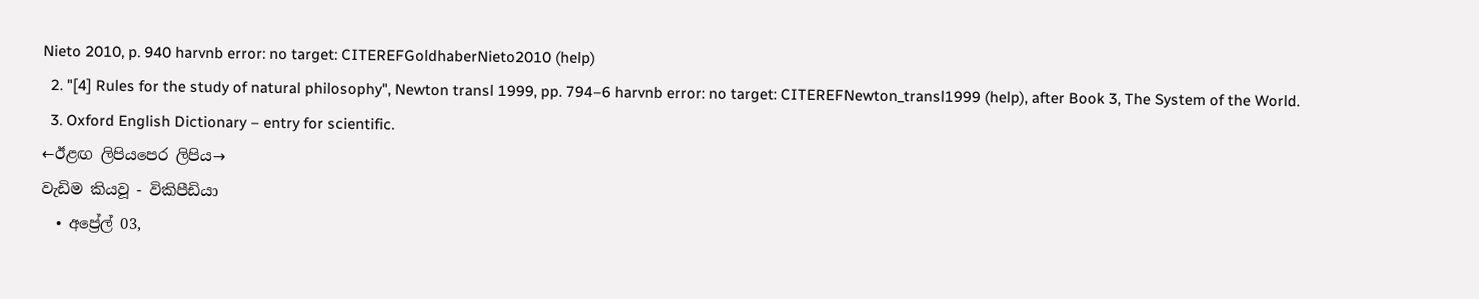Nieto 2010, p. 940 harvnb error: no target: CITEREFGoldhaberNieto2010 (help)
  2. "[4] Rules for the study of natural philosophy", Newton transl 1999, pp. 794–6 harvnb error: no target: CITEREFNewton_transl1999 (help), after Book 3, The System of the World.
  3. Oxford English Dictionary – entry for scientific.
←ඊළඟ ලිපියපෙර ලිපිය→
වැඩිම කියවූ - විකිපීඩියා
  • අප්‍රේල් 03,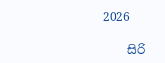2026

    සිරි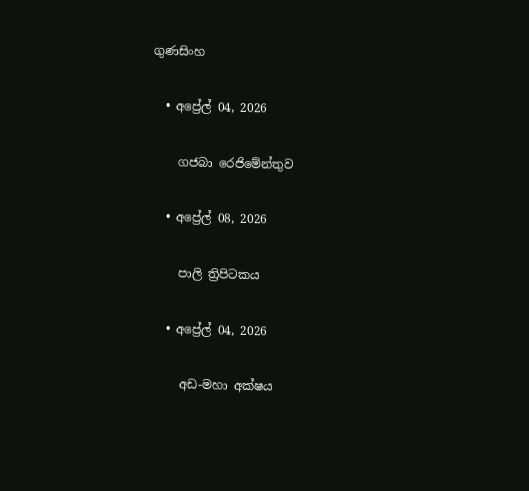ගුණසිංහ

  • අප්‍රේල් 04, 2026

    ගජබා රෙජිමේන්තුව

  • අප්‍රේල් 08, 2026

    පාලි ත්‍රිපිටකය

  • අප්‍රේල් 04, 2026

    අඩ-මහා අක්ෂය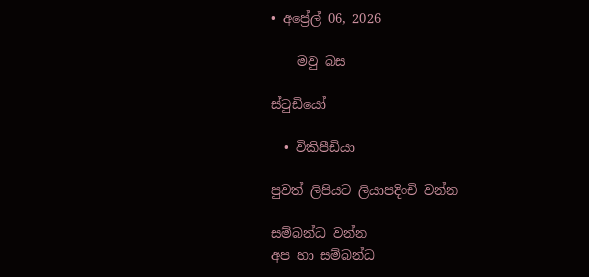• අප්‍රේල් 06, 2026

    මවු බස

ස්ටුඩියෝ

  • විකිපීඩියා

පුවත් ලිපියට ලියාපදිංචි වන්න

සම්බන්ධ වන්න
අප හා සම්බන්ධ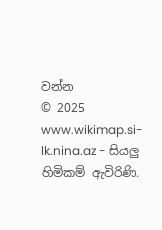වන්න
© 2025 www.wikimap.si-lk.nina.az - සියලු හිමිකම් ඇවිරිණි.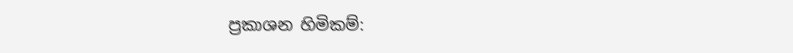ප්‍රකාශන හිමිකම්: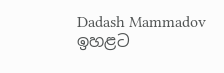Dadash Mammadov
ඉහළට